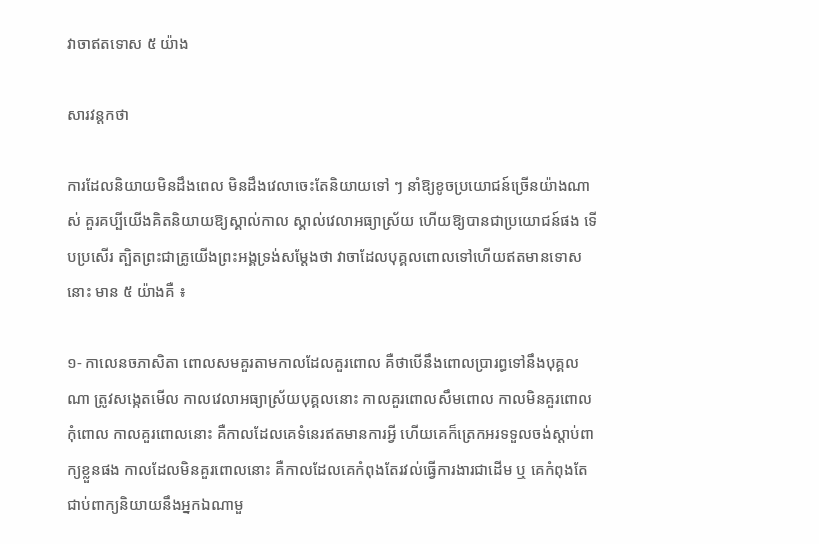វាចាឥតទោស ៥ យ៉ាង

សារវន្តកថា

ការដែលនិយាយមិនដឹងពេល មិនដឹងវេលាចេះតែនិយាយទៅ ៗ នាំឱ្យខូចប្រយោជន៍ច្រើនយ៉ាងណាស់ គួរគប្បីយើងគិតនិយាយឱ្យស្គាល់កាល ស្គាល់វេលាអធ្យាស្រ័យ ហើយឱ្យបានជាប្រយោជន៍ផង ទើបប្រសើរ ត្បិតព្រះជាគ្រូយើងព្រះអង្គទ្រង់សម្ដែងថា វាចាដែលបុគ្គលពោលទៅហើយឥតមានទោសនោះ មាន ៥ យ៉ាងគឺ ៖

១- កាលេនចភាសិតា ពោលសមគួរតាមកាលដែលគួរពោល គឺថាបើនឹងពោលប្រារព្ធទៅនឹងបុគ្គលណា ត្រូវសង្កេតមើល កាលវេលាអធ្យាស្រ័យបុគ្គលនោះ កាលគួរពោលសឹមពោល កាលមិនគួរពោលកុំពោល កាលគួរពោលនោះ គឺកាលដែលគេទំនេរឥតមានការអ្វី ហើយគេក៏ត្រេកអរទទួលចង់ស្ដាប់ពាក្យខ្លួនផង កាលដែលមិនគួរពោលនោះ គឺកាលដែលគេកំពុងតែរវល់ធ្វើការងារជាដើម ឬ គេកំពុងតែជាប់ពាក្យនិយាយនឹងអ្នកឯណាមួ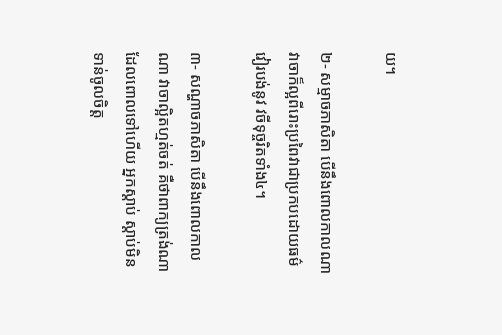យ។

២- សម្មាចភាសិតា បើនឹងពោលកាលណា វាចាក៏ល្អពីរោះប្រពៃវាជាប្រកបដោយធម៌ វៀរបង់នូវ វចីទុច្ចរិតទាំង៤។

៣- សណ្ហាចភាសិតា បើនឹងពោលកាលណា វាចាល្អិតហ្មត់ចត់ គឺថាពាក្យត្រង់ណាដែលពោលទៅហើយ អ្នកស្ដាប់ ស្ដាប់មិនទាន់ចូលចិត្ត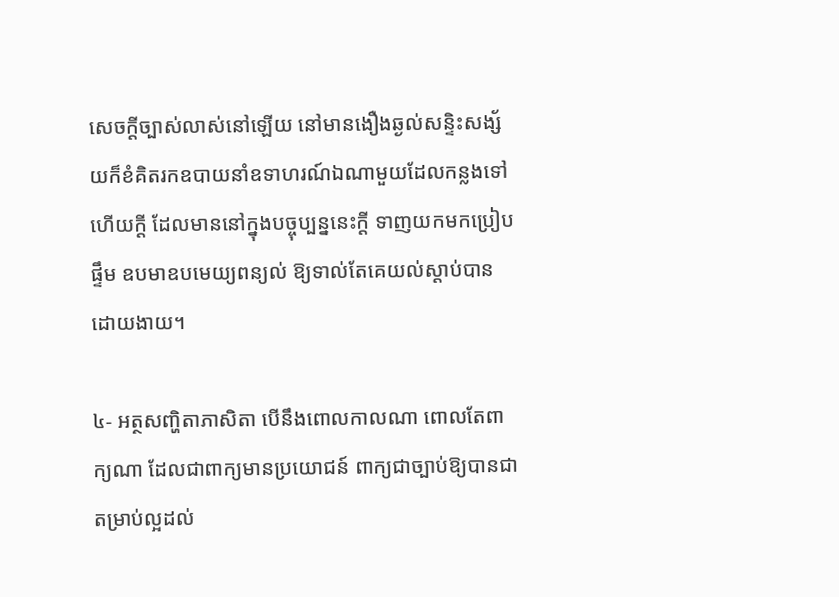សេចក្ដីច្បាស់លាស់នៅឡើយ នៅមានងឿងឆ្ងល់សន្ទិះសង្ស័យក៏ខំគិតរកឧបាយនាំឧទាហរណ៍ឯណាមួយដែលកន្លងទៅហើយក្ដី ដែលមាននៅក្នុងបច្ចុប្បន្ននេះក្ដី ទាញយកមកប្រៀបផ្ទឹម ឧបមាឧបមេយ្យពន្យល់ ឱ្យទាល់តែគេយល់ស្ដាប់បានដោយងាយ។

៤- អត្ថសញ្ហិតាភាសិតា បើនឹងពោលកាលណា ពោលតែពាក្យណា ដែលជាពាក្យមានប្រយោជន៍ ពាក្យជាច្បាប់ឱ្យបានជាតម្រាប់ល្អដល់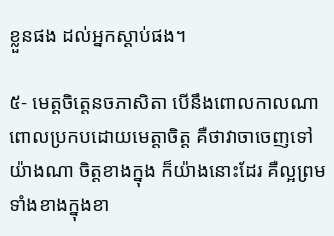ខ្លួនផង ដល់អ្នកស្ដាប់ផង។

៥- មេត្តចិត្តេនចភាសិតា បើនឹងពោលកាលណា ពោលប្រកបដោយមេត្តាចិត្ត គឺថាវាចាចេញទៅយ៉ាងណា ចិត្តខាងក្នុង ក៏យ៉ាងនោះដែរ គឺល្អព្រមទាំងខាងក្នុងខា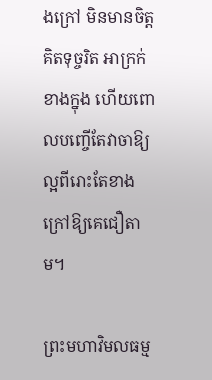ងក្រៅ មិនមានចិត្តគិតទុច្ចរិត អាក្រក់ខាងក្នុង ហើយពោលបញ្ចើតែវាចាឱ្យល្អពីរោះតែខាងក្រៅឱ្យគេជឿតាម។

ព្រះមហាវិមលធម្ម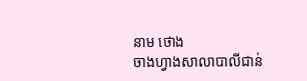នាម ថោង
ចាងហ្វាងសាលាបាលីជាន់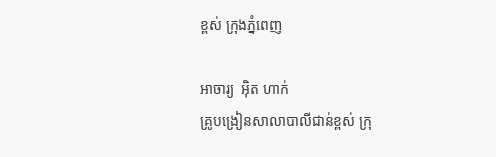ខ្ពស់ ក្រុងភ្នំពេញ

អាចារ្យ  អ៊ិត ហាក់
គ្រូបង្រៀនសាលាបាលីជាន់ខ្ពស់ ក្រុ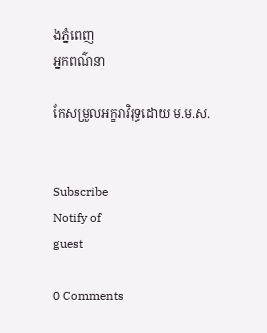ងភ្នំពេញ
អ្នកពណ៌នា

កែសម្រួលអក្ខរាវិរុទ្ធដោយ ម.ម.ស.


Subscribe
Notify of
guest

0 Comments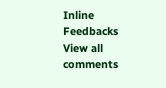Inline Feedbacks
View all comments